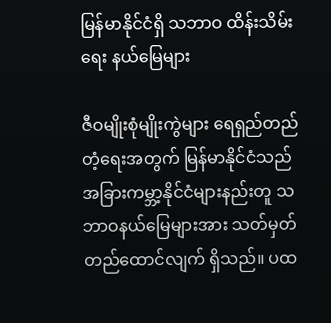မြန်မာနိုင်ငံရှိ သဘာဝ ထိန်းသိမ်းရေး နယ်မြေများ

ဇီဝမျိုးစုံမျိုးကွဲများ ရေရှည်တည်တံ့ရေးအတွက် မြန်မာနိုင်ငံသည် အခြားကမ္ဘာ့နိုင်ငံများနည်းတူ သဘာဝနယ်မြေများအား သတ်မှတ်တည်ထောင်လျက် ရှိသည်။ ပထ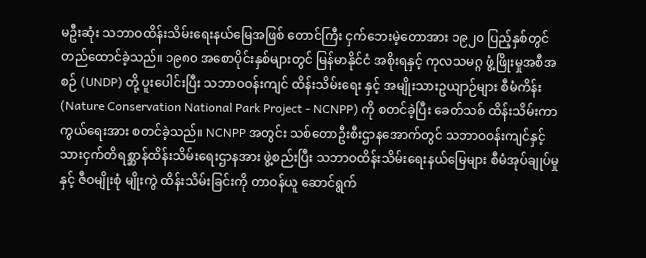မဦးဆုံး သဘာဝထိန်းသိမ်းရေးနယ်မြေအဖြစ် တောင်ကြီး ငှက်ဘေးမဲ့တောအား ၁၉၂၀ ပြည့်နှစ်တွင် တည်ထောင်ခဲ့သည်။ ၁၉၈၀ အစောပိုင်းနှစ်များတွင် မြန်မာနိုင်ငံ အစိုးရနှင့် ကုလသမဂ္ဂ ဖွံ့ဖြိုးမှုအစီအစဉ် (UNDP) တို့ ပူးပေါင်းပြီး သဘာဝဝန်းကျင် ထိန်းသိမ်းရေး နှင့် အမျိုးသားဥယျာဉ်များ စီမံကိန်း (Nature Conservation National Park Project - NCNPP) ကို စတင်ခဲ့ပြီး ခေတ်သစ် ထိန်းသိမ်းကာကွယ်ရေးအား စတင်ခဲ့သည်။ NCNPP အတွင်း သစ်တောဦးစီးဌာနအောက်တွင် သဘာဝဝန်းကျင်နှင့် သားငှက်တိရစ္ဆာန်ထိန်းသိမ်းရေးဌာနအား ဖွဲ့စည်းပြီး သဘာဝထိန်းသိမ်းရေးနယ်မြေများ စီမံအုပ်ချုပ်မှု နှင့် ဇီဝမျိုးစုံ မျိုးကွဲ ထိန်းသိမ်းခြင်းကို တာဝန်ယူ ဆောင်ရွက်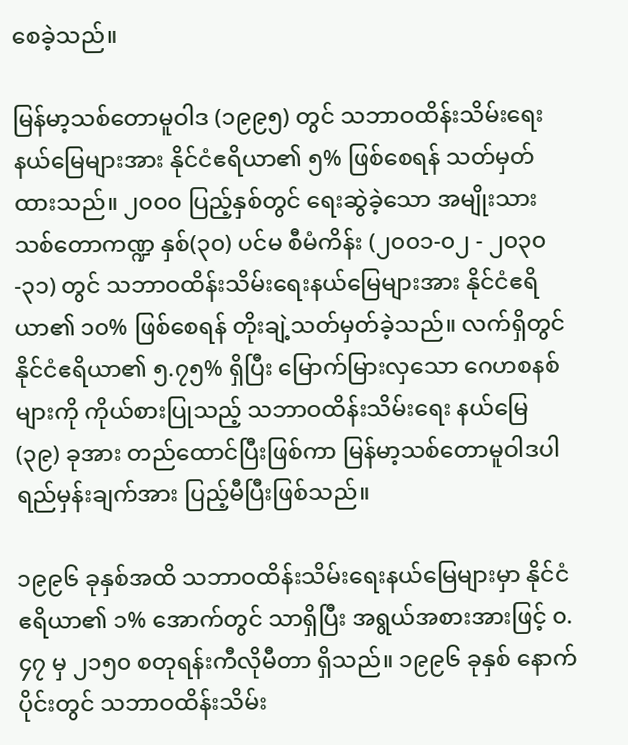စေခဲ့သည်။

မြန်မာ့သစ်တောမူဝါဒ (၁၉၉၅) တွင် သဘာဝထိန်းသိမ်းရေးနယ်မြေများအား နိုင်ငံဧရိယာ၏ ၅% ဖြစ်စေရန် သတ်မှတ်ထားသည်။ ၂၀၀၀ ပြည့်နှစ်တွင် ရေးဆွဲခဲ့သော အမျိုးသားသစ်တောကဏ္ဍ နှစ်(၃၀) ပင်မ စီမံကိန်း (၂၀၀၁-၀၂ - ၂၀၃၀-၃၁) တွင် သဘာဝထိန်းသိမ်းရေးနယ်မြေများအား နိုင်ငံဧရိယာ၏ ၁၀% ဖြစ်စေရန် တိုးချဲ့သတ်မှတ်ခဲ့သည်။ လက်ရှိတွင် နိုင်ငံဧရိယာ၏ ၅.၇၅% ရှိပြီး မြောက်မြားလှသော ဂေဟစနစ်များကို ကိုယ်စားပြုသည့် သဘာဝထိန်းသိမ်းရေး နယ်မြေ (၃၉) ခုအား တည်ထောင်ပြီးဖြစ်ကာ မြန်မာ့သစ်တောမူဝါဒပါ ရည်မှန်းချက်အား ပြည့်မီပြီးဖြစ်သည်။

၁၉၉၆ ခုနှစ်အထိ သဘာဝထိန်းသိမ်းရေးနယ်မြေများမှာ နိုင်ငံဧရိယာ၏ ၁% အောက်တွင် သာရှိပြီး အရွယ်အစားအားဖြင့် ၀.၄၇ မှ ၂၁၅၀ စတုရန်းကီလိုမီတာ ရှိသည်။ ၁၉၉၆ ခုနှစ် နောက်ပိုင်းတွင် သဘာဝထိန်းသိမ်း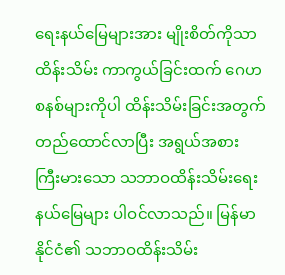ရေးနယ်မြေများအား မျိုးစိတ်ကိုသာ ထိန်းသိမ်း ကာကွယ်ခြင်းထက် ဂေဟစနစ်များကိုပါ ထိန်းသိမ်းခြင်းအတွက် တည်ထောင်လာပြီး အရွယ်အစား ကြီးမားသော သဘာဝထိန်းသိမ်းရေးနယ်မြေများ ပါဝင်လာသည်။ မြန်မာနိုင်ငံ၏ သဘာဝထိန်းသိမ်း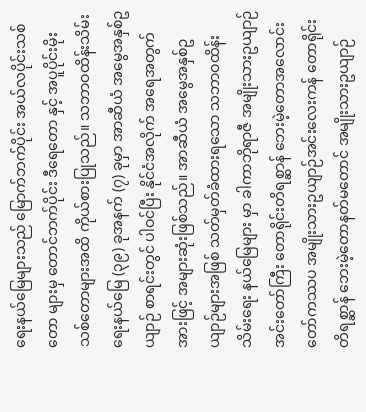ရေးနယ်မြေများသည် မြောက်ဘက်ပိုင်း အယ်လပိုင်းသစ်တော များမှ တောင်ဘက်ပိုင်း ဒီရေတော နှင့် အပူပိုင်းမိုးသစ်တောများအထိ ကိုယ်စားပြုသည်။ သဘာဝထိန်းသိမ်းရေးနယ်မြေ (၃၉) ခုအနက် (၇) ခုမှာ အာဆီယံ အမွေအနှစ်ဥယျာဉ် စာရင်းတွင် ပါဝင်ပြီး နိုင်ငံအလိုက် အရေအတွက်အားဖြင့် အများဆုံးဖြစ်သည်။ အာဆီယံ အမွေအနှစ်ဥယျာဉ်များအဖြစ် သတ်မှတ်ခံထားရသော သဘာဝထိန်းသိမ်းရေး နယ်မြေများ မှာ ခါကာဘိုရာဇီ အမျိုးသားဥယျာဉ်အင်းတော်ကြီး တောရိုင်းတိရစ္ဆာန် ဘေးမဲ့တောအလောင်းတော်ကဿပ အမျိုးသားဥယျာဉ်အင်းလေးကန် တောရိုင်းတိရစ္ဆာန် ဘေးမဲ့တောနတ်မတောင် အမျိုးသားဥယျာဉ်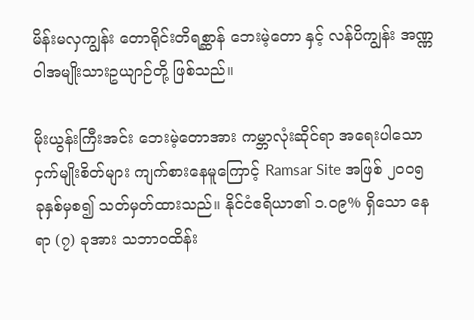မိန်းမလှကျွန်း တောရိုင်းတိရစ္ဆာန် ဘေးမဲ့တော နှင့် လန်ပိကျွန်း အဏ္ဏဝါအမျိုးသားဥယျာဉ်တို့ ဖြစ်သည်။

မိုးယွန်းကြီးအင်း ဘေးမဲ့တောအား ကမ္ဘာလုံးဆိုင်ရာ အရေးပါသော ငှက်မျိုးစိတ်များ ကျက်စားနေမူကြောင့် Ramsar Site အဖြစ် ၂၀၀၅ ခုနှစ်မှစ၍ သတ်မှတ်ထားသည်။ နိုင်ငံဧရိယာ၏ ၁.၀၉% ရှိသော နေရာ (၇) ခုအား သဘာဝထိန်း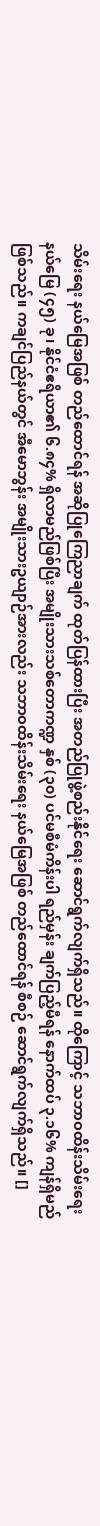သိမ်းရေး နယ်မြေအဖြစ် တည်ထောင်ရန် အဆိုပြုကြေညာချက် ထုတ်ပြန်ထားပြီး အတည်ပြုဖွဲ့စည်းနိုင်ရေး ဆောင်ရွက်လျက်ရှိသည်။ ထိုကြောင့် သဘာဝထိန်းသိမ်းရေးနယ်မြေ (၄၅) ခု၊ နိုင်ငံဧရိယာ၏ ၆.၈၄% ရှိလာမည်ဖြစ်ပြီး အမျိုးသားသစ်တောကဏ္ဍ နှစ် (၃၀) ပင်မစီမံကိန်းပါ ရည်မှန်း ချက်ပြည့်မီရန် နောက်ထပ် ၃.၁၆% ကျန်ရှိမည်ဖြစ်သည်။ ကချင်ပြည်နယ်တွင် အီမောဘွန်း အမျိုးသားဥယျာဉ်အားလည်း သဘာဝထိန်းသိမ်းရေး နယ်မြေအဖြစ် တည်ထောင်ရန် စီစဉ် ဆောင်ရွက်လျက်ရှိသည်။ []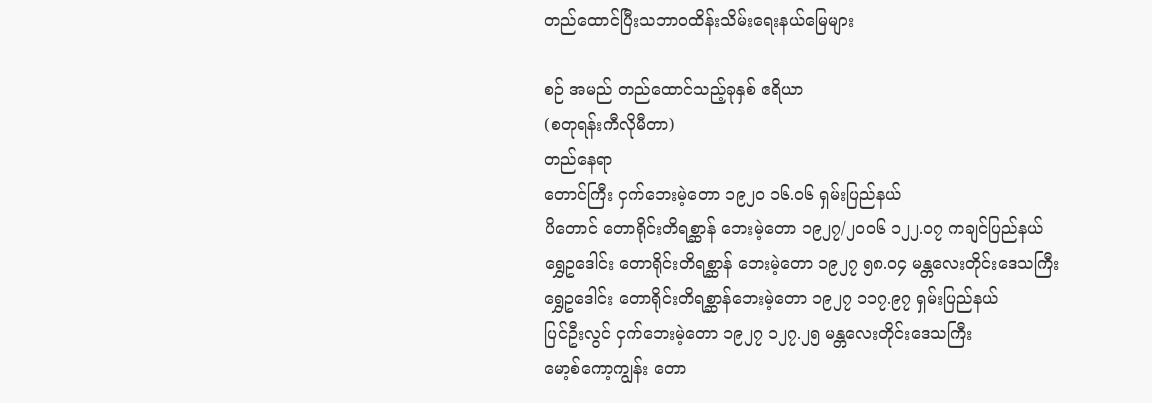တည်ထောင်ပြီးသဘာဝထိန်းသိမ်းရေးနယ်မြေများ

စဉ် အမည် တည်ထောင်သည့်ခုနှစ် ဧရိယာ
(စတုရန်းကီလိုမီတာ)
တည်နေရာ
တောင်ကြီး ငှက်ဘေးမဲ့တော ၁၉၂၀ ၁၆.၀၆ ရှမ်းပြည်နယ်
ပိတောင် တောရိုင်းတိရစ္ဆာန် ဘေးမဲ့တော ၁၉၂၇/၂၀၀၆ ၁၂၂.၀၇ ကချင်ပြည်နယ်
ရွှေဥဒေါင်း တောရိုင်းတိရစ္ဆာန် ဘေးမဲ့တော ၁၉၂၇ ၅၈.၀၄ မန္တလေးတိုင်းဒေသကြီး
ရွှေဥဒေါင်း တောရိုင်းတိရစ္ဆာန်ဘေးမဲ့တော ၁၉၂၇ ၁၁၇.၉၇ ရှမ်းပြည်နယ်
ပြင်ဦးလွင် ငှက်ဘေးမဲ့တော ၁၉၂၇ ၁၂၇.၂၅ မန္တလေးတိုင်းဒေသကြီး
မော့စ်ကော့ကျွန်း တော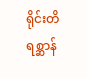ရိုင်းတိရစ္ဆာန်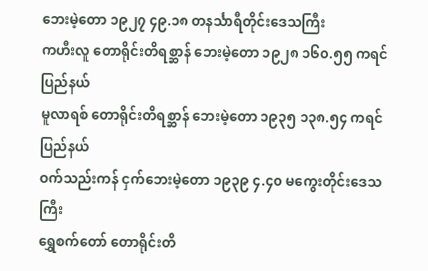ဘေးမဲ့တော ၁၉၂၇ ၄၉.၁၈ တနင်္သာရီတိုင်းဒေသကြီး
ကဟီးလူ တောရိုင်းတိရစ္ဆာန် ဘေးမဲ့တော ၁၉၂၈ ၁၆၀.၅၅ ကရင်ပြည်နယ်
မူလာရစ် တောရိုင်းတိရစ္ဆာန် ဘေးမဲ့တော ၁၉၃၅ ၁၃၈.၅၄ ကရင်ပြည်နယ်
ဝက်သည်းကန် ငှက်ဘေးမဲ့တော ၁၉၃၉ ၄.၄၀ မကွေးတိုင်းဒေသကြီး
ရွှေစက်တော် တောရိုင်းတိ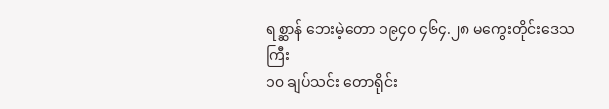ရစ္ဆာန် ဘေးမဲ့တော ၁၉၄၀ ၄၆၄.၂၈ မကွေးတိုင်းဒေသကြီး
၁၀ ချပ်သင်း တောရိုင်း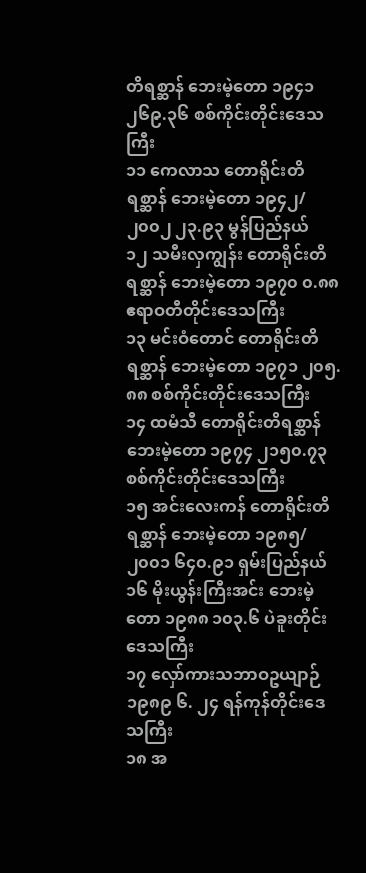တိရစ္ဆာန် ဘေးမဲ့တော ၁၉၄၁ ၂၆၉.၃၆ စစ်ကိုင်းတိုင်းဒေသကြီး
၁၁ ကေလာသ တောရိုင်းတိရစ္ဆာန် ဘေးမဲ့တော ၁၉၄၂/ ၂၀၀၂ ၂၃.၉၃ မွန်ပြည်နယ်
၁၂ သမီးလှကျွန်း တောရိုင်းတိရစ္ဆာန် ဘေးမဲ့တော ၁၉၇၀ ၀.၈၈ ဧရာဝတီတိုင်းဒေသကြီး
၁၃ မင်းဝံတောင် တောရိုင်းတိရစ္ဆာန် ဘေးမဲ့တော ၁၉၇၁ ၂၀၅.၈၈ စစ်ကိုင်းတိုင်းဒေသကြီး
၁၄ ထမံသီ တောရိုင်းတိရစ္ဆာန် ဘေးမဲ့တော ၁၉၇၄ ၂၁၅၀.၇၃ စစ်ကိုင်းတိုင်းဒေသကြီး
၁၅ အင်းလေးကန် တောရိုင်းတိရစ္ဆာန် ဘေးမဲ့တော ၁၉၈၅/ ၂၀၀၁ ၆၄၀.၉၁ ရှမ်းပြည်နယ်
၁၆ မိုးယွန်းကြီးအင်း ဘေးမဲ့တော ၁၉၈၈ ၁၀၃.၆ ပဲခူးတိုင်းဒေသကြီး
၁၇ လှော်ကားသဘာဝဥယျာဉ် ၁၉၈၉ ၆. ၂၄ ရန်ကုန်တိုင်းဒေသကြီး
၁၈ အ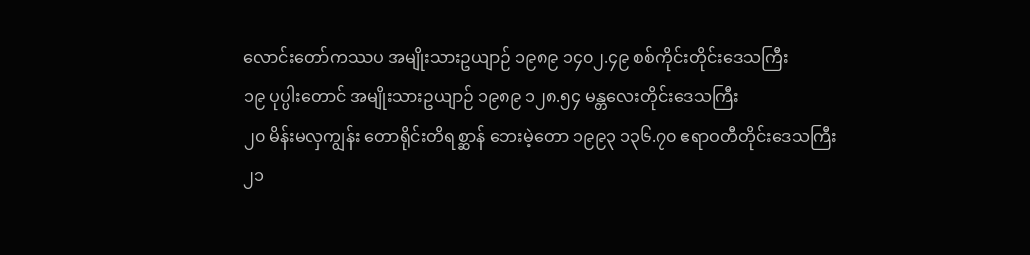လောင်းတော်ကဿပ အမျိုးသားဥယျာဉ် ၁၉၈၉ ၁၄၀၂.၄၉ စစ်ကိုင်းတိုင်းဒေသကြီး
၁၉ ပုပ္ပါးတောင် အမျိုးသားဥယျာဉ် ၁၉၈၉ ၁၂၈.၅၄ မန္တလေးတိုင်းဒေသကြီး
၂၀ မိန်းမလှကျွန်း တောရိုင်းတိရစ္ဆာန် ဘေးမဲ့တော ၁၉၉၃ ၁၃၆.၇၀ ဧရာဝတီတိုင်းဒေသကြီး
၂၁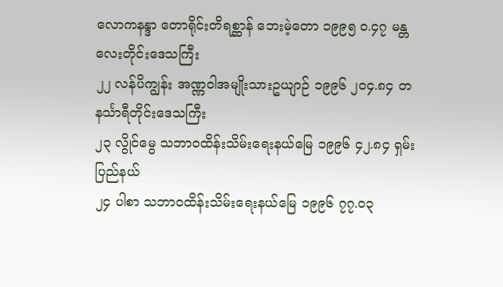လောကနန္ဒာ တောရိုင်းတိရစ္ဆာန် ဘေးမဲ့တော ၁၉၉၅ ၀.၄၇ မန္တလေးတိုင်းဒေသကြီး
၂၂ လန်ပိကျွန်း အဏ္ဏဝါအမျိုးသားဥယျာဉ် ၁၉၉၆ ၂၀၄.၈၄ တနင်္သာရီတိုင်းဒေသကြီး
၂၃ လွိုင်မွေ သဘာဝထိန်းသိမ်းရေးနယ်မြေ ၁၉၉၆ ၄၂.၈၄ ရှမ်းပြည်နယ်
၂၄ ပါစာ သဘာဝထိန်းသိမ်းရေးနယ်မြေ ၁၉၉၆ ၇၇.၀၃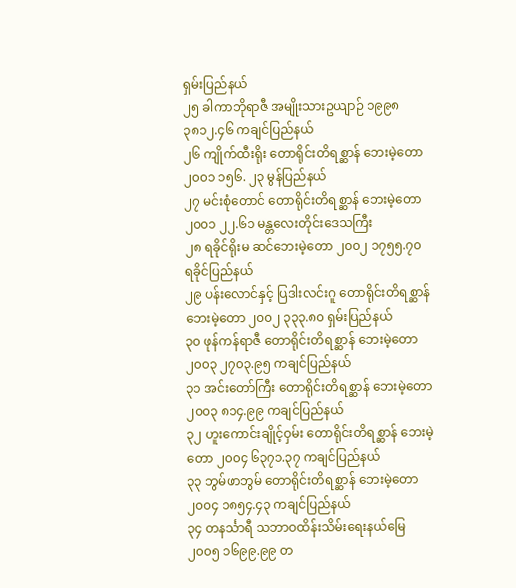ရှမ်းပြည်နယ်
၂၅ ခါကာဘိုရာဇီ အမျိုးသားဥယျာဉ် ၁၉၉၈ ၃၈၁၂.၄၆ ကချင်ပြည်နယ်
၂၆ ကျိုက်ထီးရိုး တောရိုင်းတိရစ္ဆာန် ဘေးမဲ့တော ၂၀၀၁ ၁၅၆. ၂၃ မွန်ပြည်နယ်
၂၇ မင်းစုံတောင် တောရိုင်းတိရစ္ဆာန် ဘေးမဲ့တော ၂၀၀၁ ၂၂.၆၁ မန္တလေးတိုင်းဒေသကြီး
၂၈ ရခိုင်ရိုးမ ဆင်ဘေးမဲ့တော ၂၀၀၂ ၁၇၅၅.၇၀ ရခိုင်ပြည်နယ်
၂၉ ပန်းလောင်နှင့် ပြဒါးလင်းဂူ တောရိုင်းတိရစ္ဆာန် ဘေးမဲ့တော ၂၀၀၂ ၃၃၃.၈၀ ရှမ်းပြည်နယ်
၃၀ ဖုန်ကန်ရာဇီ တောရိုင်းတိရစ္ဆာန် ဘေးမဲ့တော ၂၀၀၃ ၂၇၀၃.၉၅ ကချင်ပြည်နယ်
၃၁ အင်းတော်ကြီး တောရိုင်းတိရစ္ဆာန် ဘေးမဲ့တော ၂၀၀၃ ၈၁၄.၉၉ ကချင်ပြည်နယ်
၃၂ ဟူးကောင်းချိုင့်ဝှမ်း တောရိုင်းတိရစ္ဆာန် ဘေးမဲ့တော ၂၀၀၄ ၆၃၇၁.၃၇ ကချင်ပြည်နယ်
၃၃ ဘွမ်ဖာဘွမ် တောရိုင်းတိရစ္ဆာန် ဘေးမဲ့တော ၂၀၀၄ ၁၈၅၄.၄၃ ကချင်ပြည်နယ်
၃၄ တနင်္သာရီ သဘာဝထိန်းသိမ်းရေးနယ်မြေ ၂၀၀၅ ၁၆၉၉.၉၉ တ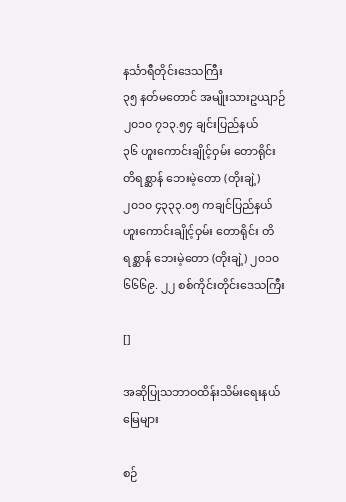နင်္သာရီတိုင်းဒေသကြီး
၃၅ နတ်မတောင် အမျိုးသားဥယျာဉ် ၂၀၁၀ ၇၁၃.၅၄ ချင်းပြည်နယ်
၃၆ ဟူးကောင်းချိုင့်ဝှမ်း တောရိုင်း တိရစ္ဆာန် ဘေးမဲ့တော (တိုးချဲ့) ၂၀၁၀ ၄၃၃၃.၀၅ ကချင်ပြည်နယ်
ဟူးကောင်းချိုင့်ဝှမ်း တောရိုင်း တိရစ္ဆာန် ဘေးမဲ့တော (တိုးချဲ့) ၂၀၁၀ ၆၆၆၉. ၂၂ စစ်ကိုင်းတိုင်းဒေသကြီး

[]

အဆိုပြုသဘာဝထိန်းသိမ်းရေးနယ်မြေများ

စဉ်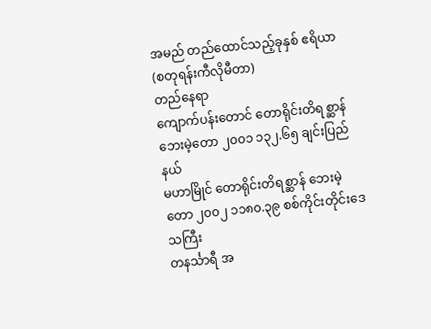အမည် တည်ထောင်သည့်ခုနှစ် ဧရိယာ
(စတုရန်းကီလိုမီတာ)
တည်နေရာ
ကျောက်ပန်းတောင် တောရိုင်းတိရစ္ဆာန် ဘေးမဲ့တော ၂၀၀၁ ၁၃၂.၆၅ ချင်းပြည်နယ်
မဟာမြိုင် တောရိုင်းတိရစ္ဆာန် ဘေးမဲ့တော ၂၀၀၂ ၁၁၈၀.၃၉ စစ်ကိုင်းတိုင်းဒေသကြီး
တနင်္သာရီ အ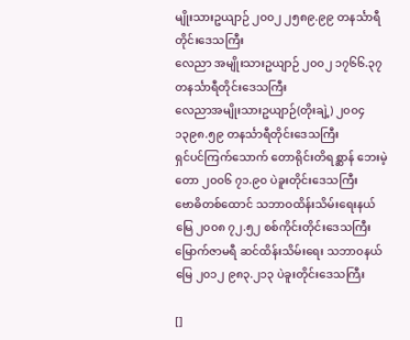မျိုးသားဥယျာဉ် ၂၀၀၂ ၂၅၈၉.၉၉ တနင်္သာရီတိုင်းဒေသကြီး
လေညာ အမျိုးသားဥယျာဉ် ၂၀၀၂ ၁၇၆၆.၃၇ တနင်္သာရီတိုင်းဒေသကြီး
လေညာအမျိုးသားဥယျာဉ်(တိုးချဲ့) ၂၀၀၄ ၁၃၉၈.၅၉ တနင်္သာရီတိုင်းဒေသကြီး
ရှင်ပင်ကြက်သောက် တောရိုင်းတိရစ္ဆာန် ဘေးမဲ့တော ၂၀၀၆ ၇၁.၉၀ ပဲခူးတိုင်းဒေသကြီး
ဗောဓိတစ်ထောင် သဘာဝထိန်းသိမ်းရေးနယ်မြေ ၂၀၀၈ ၇၂.၅၂ စစ်ကိုင်းတိုင်းဒေသကြီး
မြောက်ဇာမရီ ဆင်ထိန်းသိမ်းရေး သဘာဝနယ်မြေ ၂၀၁၂ ၉၈၃.၂၁၃ ပဲခူးတိုင်းဒေသကြီး

[]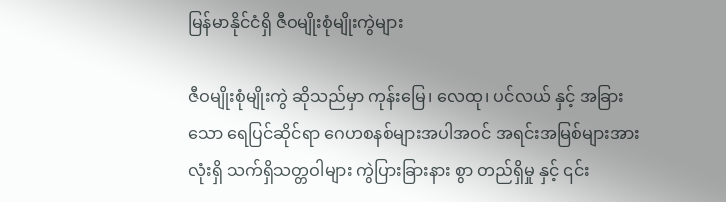မြန်မာနိုင်ငံရှိ ဇီဝမျိုးစုံမျိုးကွဲများ

ဇီဝမျိုးစုံမျိုးကွဲ ဆိုသည်မှာ ကုန်းမြေ၊ လေထု၊ ပင်လယ် နှင့် အခြားသော ရေပြင်ဆိုင်ရာ ဂေဟစနစ်များအပါအဝင် အရင်းအမြစ်များအားလုံးရှိ သက်ရှိသတ္တဝါများ ကွဲပြားခြားနား စွာ တည်ရှိမှု နှင့် ၎င်း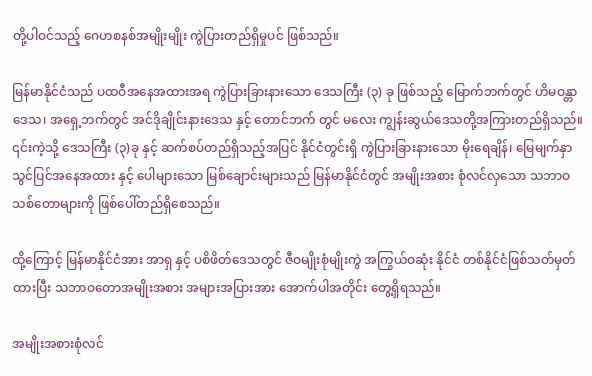တို့ပါဝင်သည့် ဂေဟစနစ်အမျိုးမျိုး ကွဲပြားတည်ရှိမှုပင် ဖြစ်သည်။

မြန်မာနိုင်ငံသည် ပထဝီအနေအထားအရ ကွဲပြားခြားနားသော ဒေသကြီး (၃) ခု ဖြစ်သည့် မြောက်ဘက်တွင် ဟိမဝန္တာဒေသ၊ အရှေ့ဘက်တွင် အင်ဒိုချိုင်းနားဒေသ နှင့် တောင်ဘက် တွင် မလေး ကျွန်းဆွယ်ဒေသတို့အကြားတည်ရှိသည်။ ၎င်းကဲ့သို့ ဒေသကြီး (၃)ခု နှင့် ဆက်စပ်တည်ရှိသည့်အပြင် နိုင်ငံတွင်းရှိ ကွဲပြားခြားနားသော မိုးရေချိန်၊ မြေမျက်နှာ သွင်ပြင်အနေအထား နှင့် ပေါများသော မြစ်ချောင်းများသည် မြန်မာနိုင်ငံတွင် အမျိုးအစား စုံလင်လှသော သဘာဝသစ်တောများကို ဖြစ်ပေါ်တည်ရှိစေသည်။

ထို့ကြောင့် မြန်မာနိုင်ငံအား အာရှ နှင့် ပစိဖိတ်ဒေသတွင် ဇီဝမျိုးစုံမျိုးကွဲ အကြွယ်ဝဆုံး နိုင်ငံ တစ်နိုင်ငံဖြစ်သတ်မှတ်ထားပြီး သဘာဝတောအမျိုးအစား အများအပြားအား အောက်ပါအတိုင်း တွေ့ရှိရသည်။

အမျိုးအစားစုံလင်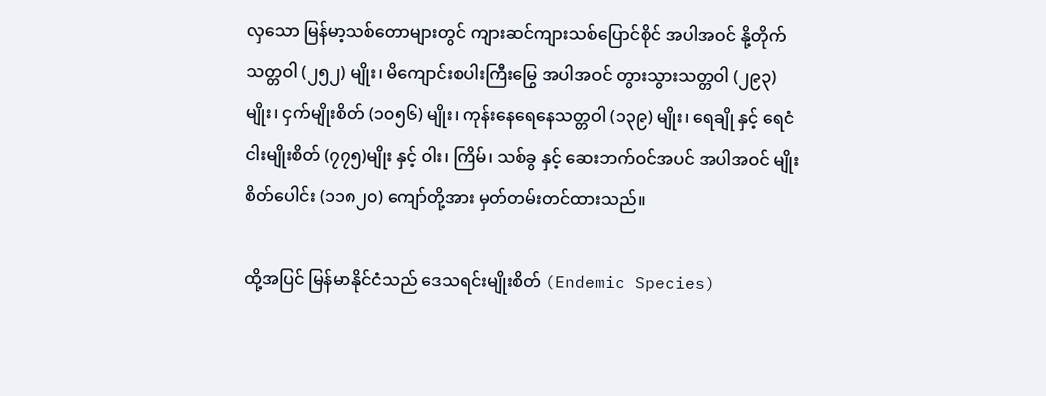လှသော မြန်မာ့သစ်တောများတွင် ကျားဆင်ကျားသစ်ပြောင်စိုင် အပါအဝင် နို့တိုက်သတ္တဝါ (၂၅၂) မျိုး၊ မိကျောင်းစပါးကြီးမြွေ အပါအဝင် တွားသွားသတ္တဝါ (၂၉၃)မျိုး၊ ငှက်မျိုးစိတ် (၁၀၅၆) မျိုး၊ ကုန်းနေရေနေသတ္တဝါ (၁၃၉) မျိုး၊ ရေချို နှင့် ရေငံငါးမျိုးစိတ် (၇၇၅)မျိုး နှင့် ဝါး၊ ကြိမ်၊ သစ်ခွ နှင့် ဆေးဘက်ဝင်အပင် အပါအဝင် မျိုးစိတ်ပေါင်း (၁၁၈၂၀) ကျော်တို့အား မှတ်တမ်းတင်ထားသည်။

ထို့အပြင် မြန်မာနိုင်ငံသည် ဒေသရင်းမျိုးစိတ် (Endemic Species)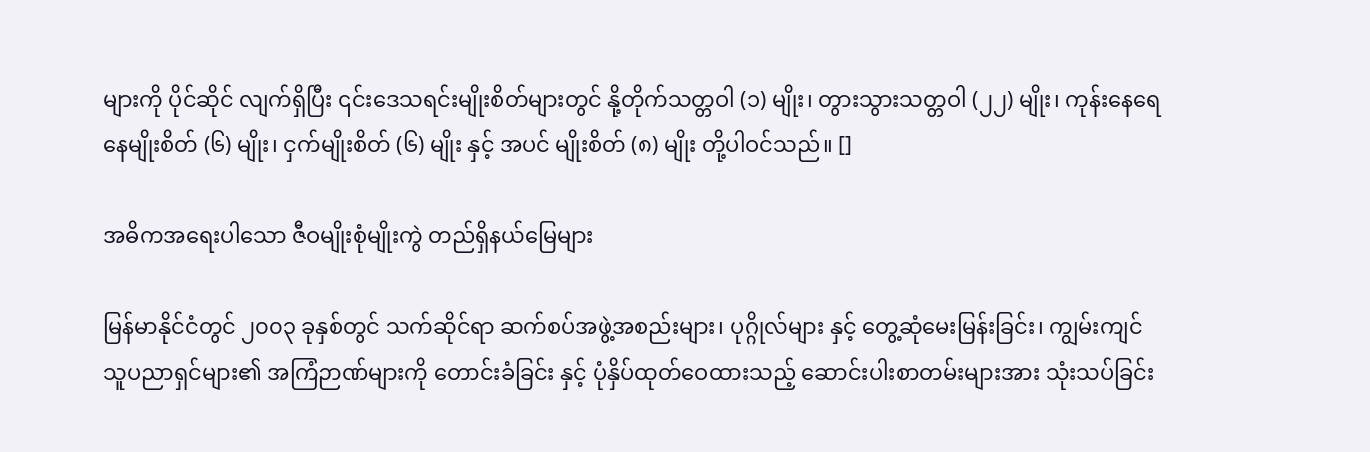များကို ပိုင်ဆိုင် လျက်ရှိပြီး ၎င်းဒေသရင်းမျိုးစိတ်များတွင် နို့တိုက်သတ္တဝါ (၁) မျိုး၊ တွားသွားသတ္တဝါ (၂၂) မျိုး၊ ကုန်းနေရေနေမျိုးစိတ် (၆) မျိုး၊ ငှက်မျိုးစိတ် (၆) မျိုး နှင့် အပင် မျိုးစိတ် (၈) မျိုး တို့ပါဝင်သည်။ []

အဓိကအရေးပါသော ဇီဝမျိုးစုံမျိုးကွဲ တည်ရှိနယ်မြေများ

မြန်မာနိုင်ငံတွင် ၂၀၀၃ ခုနှစ်တွင် သက်ဆိုင်ရာ ဆက်စပ်အဖွဲ့အစည်းများ၊ ပုဂ္ဂိုလ်များ နှင့် တွေ့ဆုံမေးမြန်းခြင်း၊ ကျွမ်းကျင်သူပညာရှင်များ၏ အကြံဉာဏ်များကို တောင်းခံခြင်း နှင့် ပုံနှိပ်ထုတ်ဝေထားသည့် ဆောင်းပါးစာတမ်းများအား သုံးသပ်ခြင်း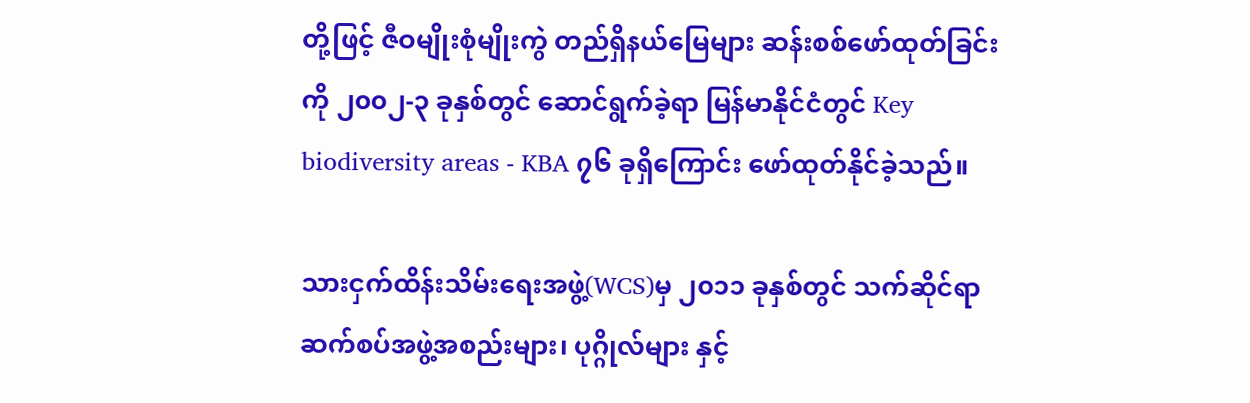တို့ဖြင့် ဇီဝမျိုးစုံမျိုးကွဲ တည်ရှိနယ်မြေများ ဆန်းစစ်ဖော်ထုတ်ခြင်းကို ၂၀၀၂-၃ ခုနှစ်တွင် ဆောင်ရွက်ခဲ့ရာ မြန်မာနိုင်ငံတွင် Key biodiversity areas - KBA ၇၆ ခုရှိကြောင်း ဖော်ထုတ်နိုင်ခဲ့သည်။

သားငှက်ထိန်းသိမ်းရေးအဖွဲ့(WCS)မှ ၂၀၁၁ ခုနှစ်တွင် သက်ဆိုင်ရာ ဆက်စပ်အဖွဲ့အစည်းများ၊ ပုဂ္ဂိုလ်များ နှင့်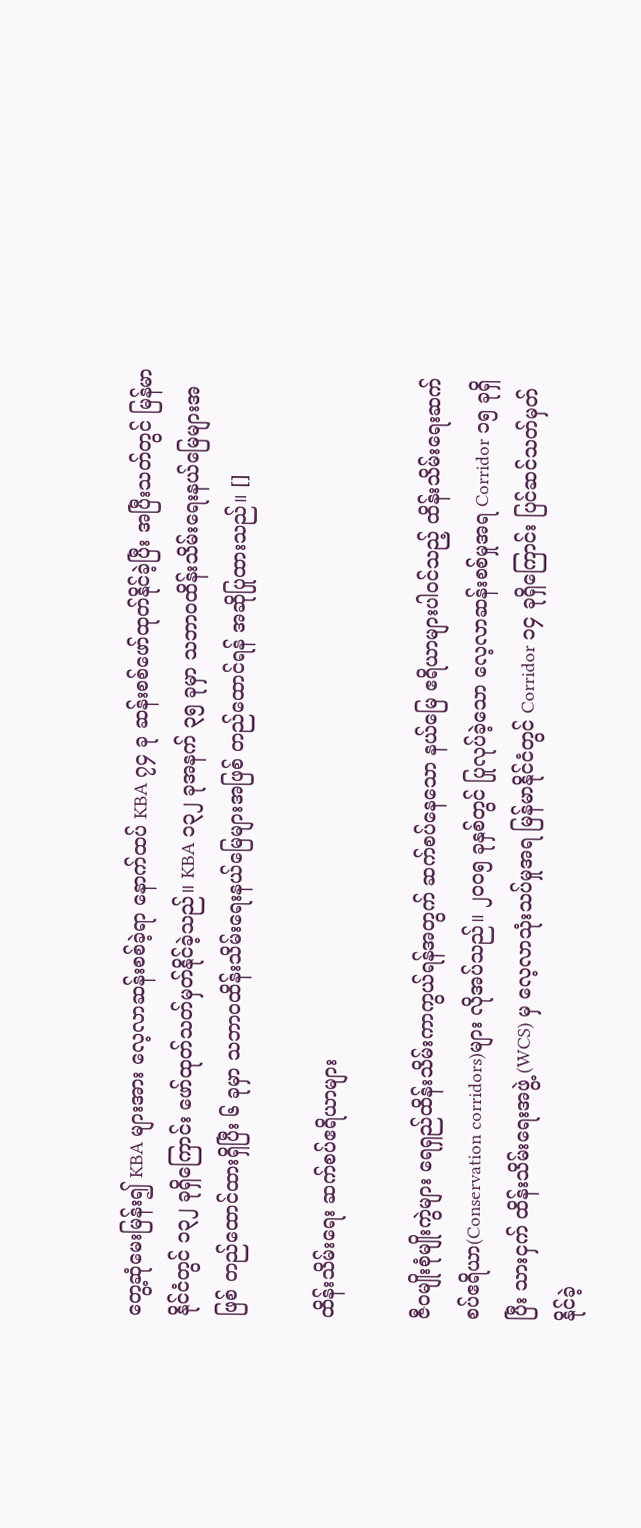တွေ့ဆုံမေးမြန်း၍ KBA များအား လေ့လာဆန်းစစ်ခဲ့ရာ နောက်ထပ် KBA ၇၄ ခု ဆန်းစစ်ဖော်ထုတ်နိုင်ခဲ့ပြီး အပြီးသတ်တွင် မြန်မာနိုင်ငံတွင် ၁၃၂ ခုရှိကြောင်း ဖော်ထုတ်သတ်မှတ်နိုင်ခဲ့သည်။ KBA ၁၃၂ ခုအနက် ၃၅ ခုမှာ သဘာဝထိန်းသိမ်းရေးနယ်မြေများအဖြစ် တည်ထောင်ထားရှိပြီး ၆ ခုမှာ သဘာဝထိန်းသိမ်းရေးနယ်မြေများအဖြစ် တည်ထောင်ရန် အဆိုပြုထားသည်။ []

ထိန်းသိမ်းရေး ဆက်စပ်ဧရိယာများ

ဇီဝမျိုးစုံမျိုးကွဲများ ရေရှည်ထိန်းသိမ်းကာကွယ်ရန်အတွက် ဆက်စပ်နေသော နယ်မြေ ဧရိယာများပါဝင်သည့် ထိန်းသိမ်းရေးဆက်စပ်ဧရိယာ(Conservation corridors)များ လိုအပ်သည်။ ၂၀၀၅ ခုနှစ်တွင် ပြုလုပ်ခဲ့သော လေ့လာဆန်းစစ်မှုအရ Corridor ၁၅ ခုရှိပြီး သားငှက် ထိန်းသိမ်းရေးအဖွဲ့ (WCS) မှ လေ့လာသုံးသပ်မှုအရ မြန်မာနိုင်ငံတွင် Corridor ၁၄ ခုရှိကြောင်း ပြင်ဆင်သတ်မှတ်နိုင်ခဲ့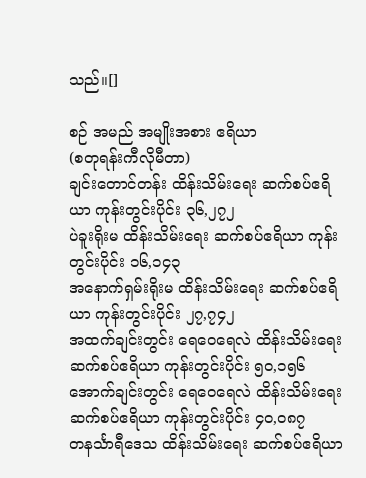သည်။[]

စဉ် အမည် အမျိုးအစား ဧရိယာ
(စတုရန်းကီလိုမီတာ)
ချင်းတောင်တန်း ထိန်းသိမ်းရေး ဆက်စပ်ဧရိယာ ကုန်းတွင်းပိုင်း ၃၆,၂၇၂
ပဲခူးရိုးမ ထိန်းသိမ်းရေး ဆက်စပ်ဧရိယာ ကုန်းတွင်းပိုင်း ၁၆,၁၄၃
အနောက်ရှမ်းရိုးမ ထိန်းသိမ်းရေး ဆက်စပ်ဧရိယာ ကုန်းတွင်းပိုင်း ၂၇,၇၄၂
အထက်ချင်းတွင်း ရေဝေရေလဲ ထိန်းသိမ်းရေး ဆက်စပ်ဧရိယာ ကုန်းတွင်းပိုင်း ၅၀,၁၅၆
အောက်ချင်းတွင်း ရေဝေရေလဲ ထိန်းသိမ်းရေး ဆက်စပ်ဧရိယာ ကုန်းတွင်းပိုင်း ၄၀,၀၈၇
တနင်္သာရီဒေသ ထိန်းသိမ်းရေး ဆက်စပ်ဧရိယာ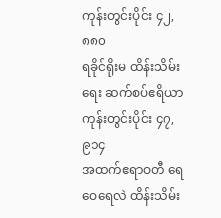ကုန်းတွင်းပိုင်း ၄၂,၈၈၀
ရခိုင်ရိုးမ ထိန်းသိမ်းရေး ဆက်စပ်ဧရိယာ ကုန်းတွင်းပိုင်း ၄၇,၉၁၄
အထက်ဧရာဝတီ ရေဝေရေလဲ ထိန်းသိမ်း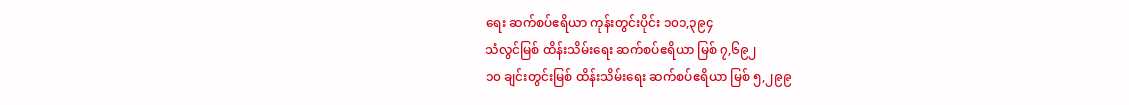ရေး ဆက်စပ်ဧရိယာ ကုန်းတွင်းပိုင်း ၁၀၁,၃၉၄
သံလွင်မြစ် ထိန်းသိမ်းရေး ဆက်စပ်ဧရိယာ မြစ် ၇,၆၉၂
၁၀ ချင်းတွင်းမြစ် ထိန်းသိမ်းရေး ဆက်စပ်ဧရိယာ မြစ် ၅,၂၉၉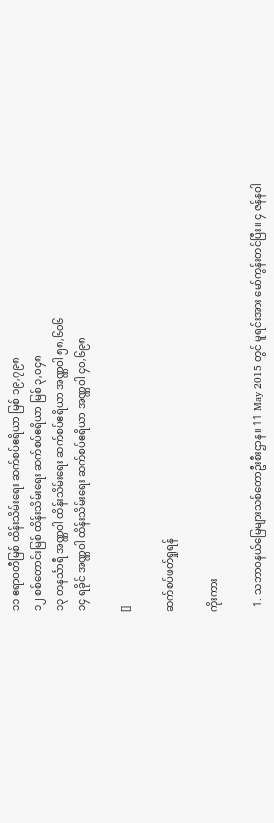၁၁ ဧရာဝတီမြစ် ထိန်းသိမ်းရေး ဆက်စပ်ဧရိယာ မြစ် ၁၉,၇၉၈
၁၂ စစ်တောင်းမြစ် ထိန်းသိမ်းရေး ဆက်စပ်ဧရိယာ မြစ် ၃,၀၄၈
၁၃ တနင်္သာရီ အဏ္ဏဝါ ထိန်းသိမ်းရေး ဆက်စပ်ဧရိယာ အဏ္ဏဝါ ၅၈,၆၀၆
၁၄ ရခိုင် အဏ္ဏဝါ ထိန်းသိမ်းရေး ဆက်စပ်ဧရိယာ အဏ္ဏဝါ ၄၀,၆၉၈

[]

ဆက်စပ်ဖတ်ရှုရန်

ကိုးကား

  1. သဘာဝနယ်မြေများသစ်တောဦးစီးဌာန။ 11 May 2015 တွင် မူရင်းအား မော်ကွန်းတင်ပြီး။ ၄ ဇန်နဝါ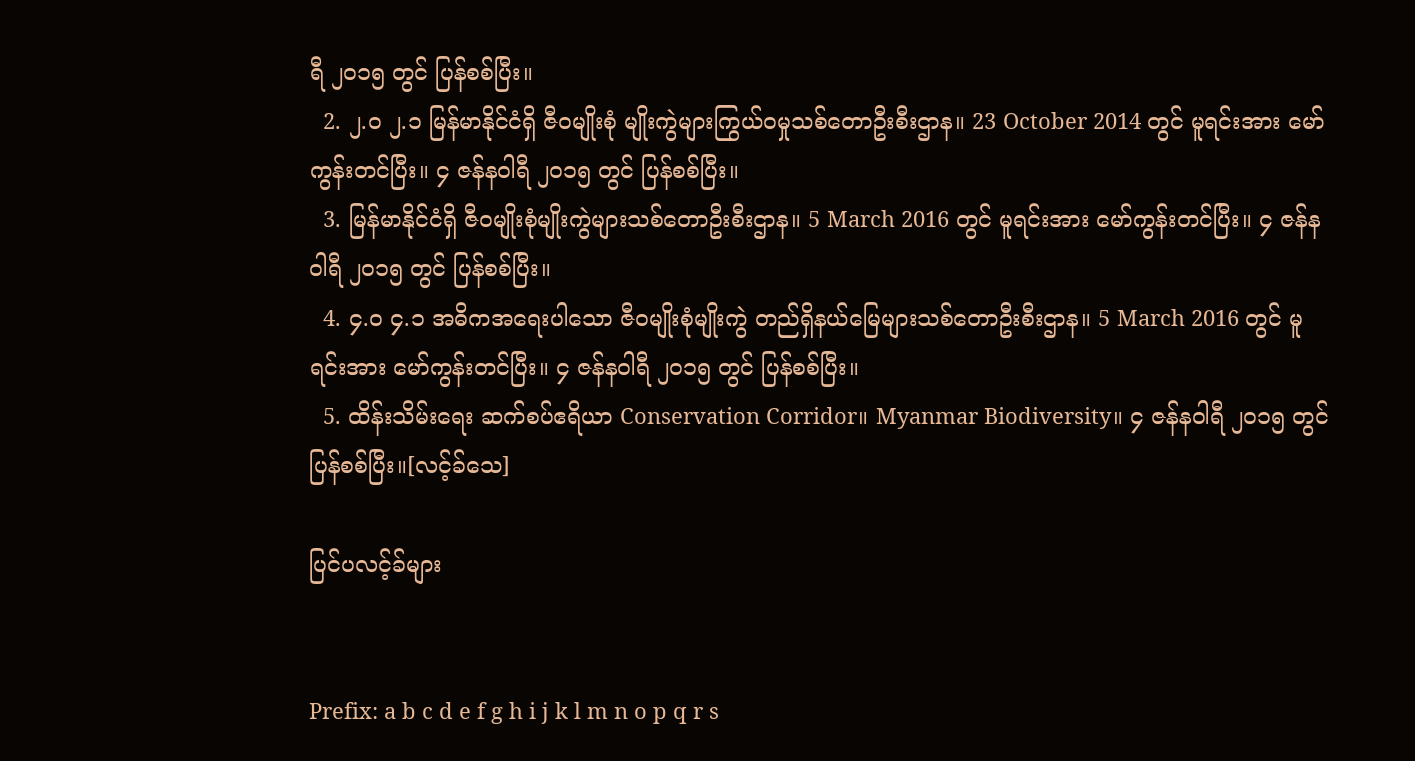ရီ ၂၀၁၅ တွင် ပြန်စစ်ပြီး။
  2. ၂.၀ ၂.၁ မြန်မာနိုင်ငံရှိ ဇီဝမျိုးစုံ မျိုးကွဲများကြွယ်ဝမှုသစ်တောဦးစီးဌာန။ 23 October 2014 တွင် မူရင်းအား မော်ကွန်းတင်ပြီး။ ၄ ဇန်နဝါရီ ၂၀၁၅ တွင် ပြန်စစ်ပြီး။
  3. မြန်မာနိုင်ငံရှိ ဇီဝမျိုးစုံမျိုးကွဲများသစ်တောဦးစီးဌာန။ 5 March 2016 တွင် မူရင်းအား မော်ကွန်းတင်ပြီး။ ၄ ဇန်နဝါရီ ၂၀၁၅ တွင် ပြန်စစ်ပြီး။
  4. ၄.၀ ၄.၁ အဓိကအရေးပါသော ဇီဝမျိုးစုံမျိုးကွဲ တည်ရှိနယ်မြေများသစ်တောဦးစီးဌာန။ 5 March 2016 တွင် မူရင်းအား မော်ကွန်းတင်ပြီး။ ၄ ဇန်နဝါရီ ၂၀၁၅ တွင် ပြန်စစ်ပြီး။
  5. ထိန်းသိမ်းရေး ဆက်စပ်ဧရိယာ Conservation Corridor။ Myanmar Biodiversity။ ၄ ဇန်နဝါရီ ၂၀၁၅ တွင် ပြန်စစ်ပြီး။[လင့်ခ်သေ]

ပြင်ပလင့်ခ်များ


Prefix: a b c d e f g h i j k l m n o p q r s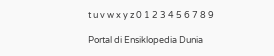t u v w x y z 0 1 2 3 4 5 6 7 8 9

Portal di Ensiklopedia Dunia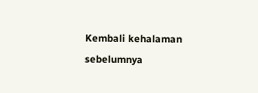Kembali kehalaman sebelumnya